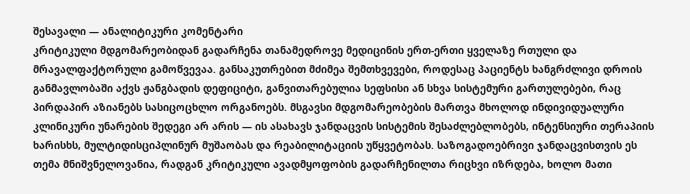შესავალი — ანალიტიკური კომენტარი
კრიტიკული მდგომარეობიდან გადარჩენა თანამედროვე მედიცინის ერთ-ერთი ყველაზე რთული და მრავალფაქტორული გამოწვევაა. განსაკუთრებით მძიმეა შემთხვევები, როდესაც პაციენტს ხანგრძლივი დროის განმავლობაში აქვს ჟანგბადის დეფიციტი, განვითარებულია სეფსისი ან სხვა სისტემური გართულებები, რაც პირდაპირ აზიანებს სასიცოცხლო ორგანოებს. მსგავსი მდგომარეობების მართვა მხოლოდ ინდივიდუალური კლინიკური უნარების შედეგი არ არის — ის ასახავს ჯანდაცვის სისტემის შესაძლებლობებს, ინტენსიური თერაპიის ხარისხს, მულტიდისციპლინურ მუშაობას და რეაბილიტაციის უწყვეტობას. საზოგადოებრივი ჯანდაცვისთვის ეს თემა მნიშვნელოვანია, რადგან კრიტიკული ავადმყოფობის გადარჩენილთა რიცხვი იზრდება, ხოლო მათი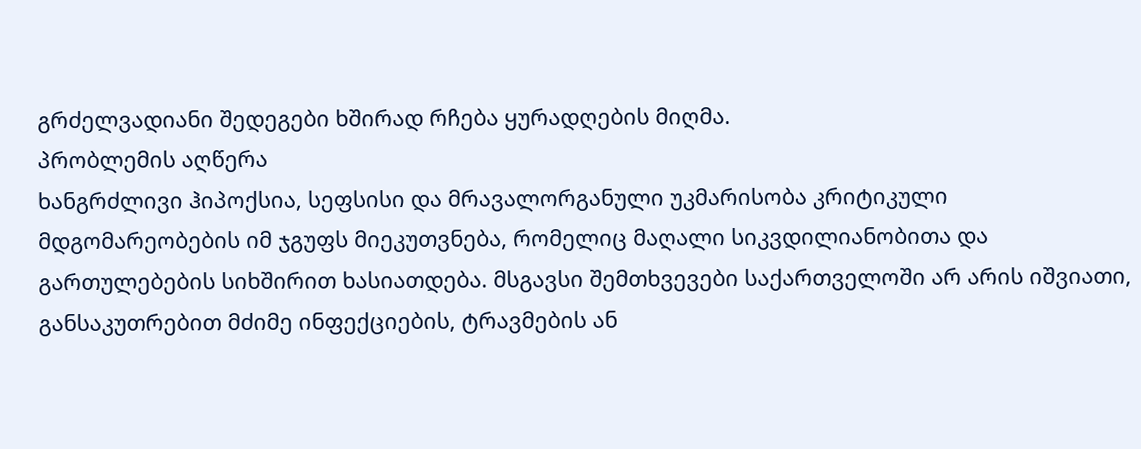გრძელვადიანი შედეგები ხშირად რჩება ყურადღების მიღმა.
პრობლემის აღწერა
ხანგრძლივი ჰიპოქსია, სეფსისი და მრავალორგანული უკმარისობა კრიტიკული მდგომარეობების იმ ჯგუფს მიეკუთვნება, რომელიც მაღალი სიკვდილიანობითა და გართულებების სიხშირით ხასიათდება. მსგავსი შემთხვევები საქართველოში არ არის იშვიათი, განსაკუთრებით მძიმე ინფექციების, ტრავმების ან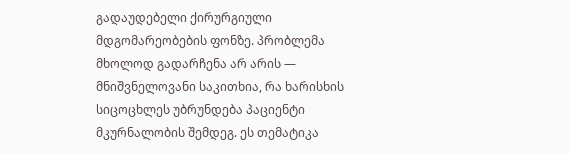გადაუდებელი ქირურგიული მდგომარეობების ფონზე. პრობლემა მხოლოდ გადარჩენა არ არის — მნიშვნელოვანი საკითხია, რა ხარისხის სიცოცხლეს უბრუნდება პაციენტი მკურნალობის შემდეგ. ეს თემატიკა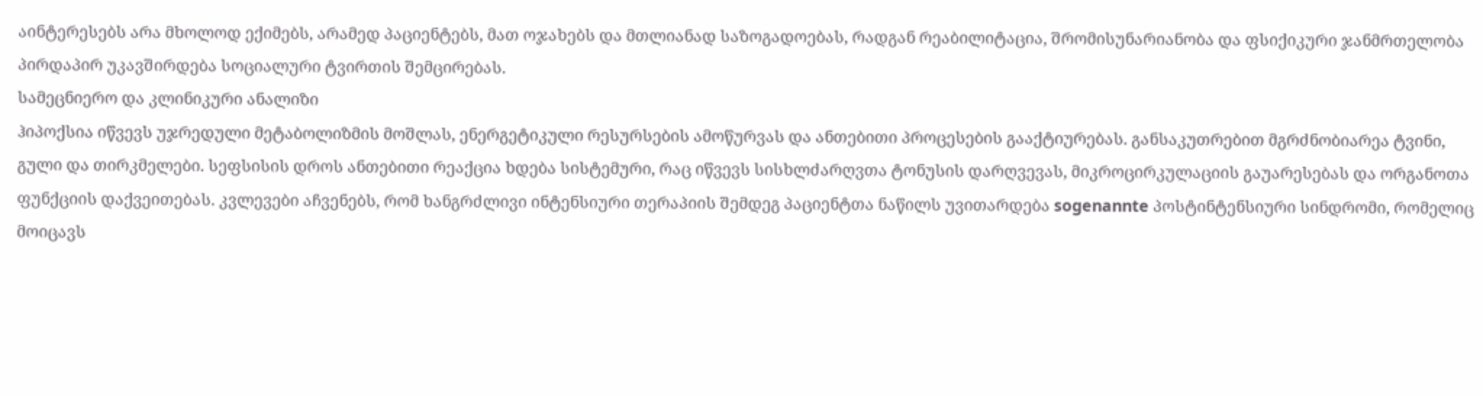აინტერესებს არა მხოლოდ ექიმებს, არამედ პაციენტებს, მათ ოჯახებს და მთლიანად საზოგადოებას, რადგან რეაბილიტაცია, შრომისუნარიანობა და ფსიქიკური ჯანმრთელობა პირდაპირ უკავშირდება სოციალური ტვირთის შემცირებას.
სამეცნიერო და კლინიკური ანალიზი
ჰიპოქსია იწვევს უჯრედული მეტაბოლიზმის მოშლას, ენერგეტიკული რესურსების ამოწურვას და ანთებითი პროცესების გააქტიურებას. განსაკუთრებით მგრძნობიარეა ტვინი, გული და თირკმელები. სეფსისის დროს ანთებითი რეაქცია ხდება სისტემური, რაც იწვევს სისხლძარღვთა ტონუსის დარღვევას, მიკროცირკულაციის გაუარესებას და ორგანოთა ფუნქციის დაქვეითებას. კვლევები აჩვენებს, რომ ხანგრძლივი ინტენსიური თერაპიის შემდეგ პაციენტთა ნაწილს უვითარდება sogenannte პოსტინტენსიური სინდრომი, რომელიც მოიცავს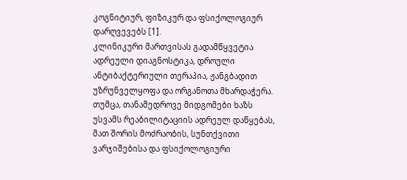კოგნიტიურ, ფიზიკურ და ფსიქოლოგიურ დარღვევებს [1].
კლინიკური მართვისას გადამწყვეტია ადრეული დიაგნოსტიკა, დროული ანტიბაქტერიული თერაპია, ჟანგბადით უზრუნველყოფა და ორგანოთა მხარდაჭერა. თუმცა, თანამედროვე მიდგომები ხაზს უსვამს რეაბილიტაციის ადრეულ დაწყებას, მათ შორის მოძრაობის, სუნთქვითი ვარჯიშებისა და ფსიქოლოგიური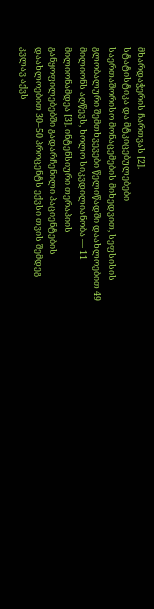მხარდაჭერის ჩართვას [2].
სტატისტიკა და მტკიცებულებები
საერთაშორისო მონაცემების მიხედვით, სეფსისის გლობალური შემთხვევები წელიწადში დაახლოებით 49 მილიონს აღწევს, ხოლო სიკვდილიანობა — 11 მილიონამდეა [3]. ინტენსიური თერაპიის განყოფილებებში გადარჩენილი პაციენტების დაახლოებით 30–50 პროცენტს ექვსი თვის შემდეგ კვლავ აქვს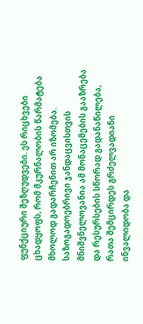ფუნქციური შეზღუდვები. ეს რიცხვები ცხადყოფს, რომ მკურნალობის წარმატება მხოლოდ გადარჩენით არ იზომება. საზოგადოებრივი ჯანდაცვისთვის მნიშვნელოვანია ამ მონაცემების გააზრება და რესურსების სწორად გადანაწილება, რათა შემცირდეს გრძელვადიანი ინვალიდობა და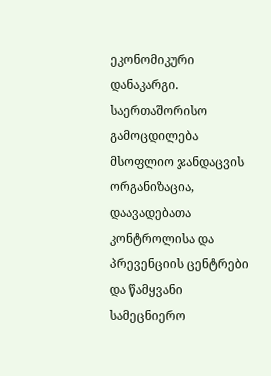ეკონომიკური დანაკარგი.
საერთაშორისო გამოცდილება
მსოფლიო ჯანდაცვის ორგანიზაცია, დაავადებათა კონტროლისა და პრევენციის ცენტრები და წამყვანი სამეცნიერო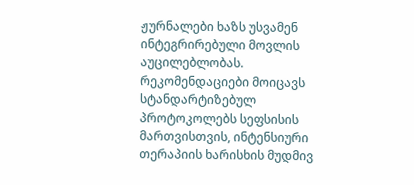ჟურნალები ხაზს უსვამენ ინტეგრირებული მოვლის აუცილებლობას. რეკომენდაციები მოიცავს სტანდარტიზებულ პროტოკოლებს სეფსისის მართვისთვის, ინტენსიური თერაპიის ხარისხის მუდმივ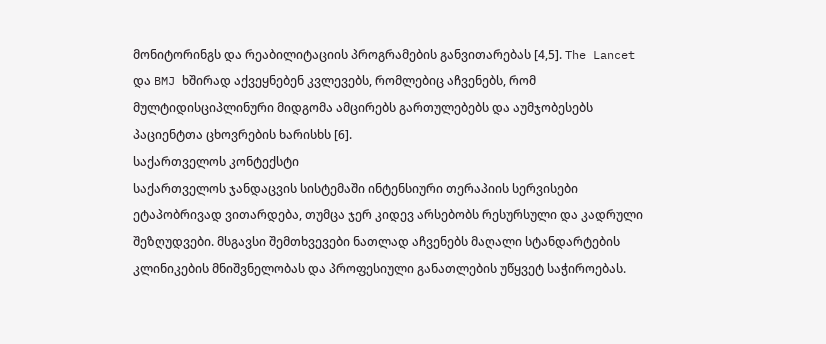მონიტორინგს და რეაბილიტაციის პროგრამების განვითარებას [4,5]. The Lancet და BMJ ხშირად აქვეყნებენ კვლევებს, რომლებიც აჩვენებს, რომ მულტიდისციპლინური მიდგომა ამცირებს გართულებებს და აუმჯობესებს პაციენტთა ცხოვრების ხარისხს [6].
საქართველოს კონტექსტი
საქართველოს ჯანდაცვის სისტემაში ინტენსიური თერაპიის სერვისები ეტაპობრივად ვითარდება, თუმცა ჯერ კიდევ არსებობს რესურსული და კადრული შეზღუდვები. მსგავსი შემთხვევები ნათლად აჩვენებს მაღალი სტანდარტების კლინიკების მნიშვნელობას და პროფესიული განათლების უწყვეტ საჭიროებას.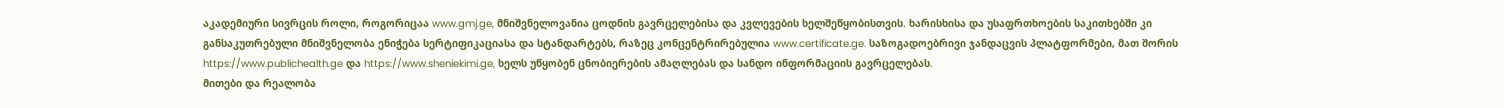აკადემიური სივრცის როლი, როგორიცაა www.gmj.ge, მნიშვნელოვანია ცოდნის გავრცელებისა და კვლევების ხელშეწყობისთვის. ხარისხისა და უსაფრთხოების საკითხებში კი განსაკუთრებული მნიშვნელობა ენიჭება სერტიფიკაციასა და სტანდარტებს, რაზეც კონცენტრირებულია www.certificate.ge. საზოგადოებრივი ჯანდაცვის პლატფორმები, მათ შორის https://www.publichealth.ge და https://www.sheniekimi.ge, ხელს უწყობენ ცნობიერების ამაღლებას და სანდო ინფორმაციის გავრცელებას.
მითები და რეალობა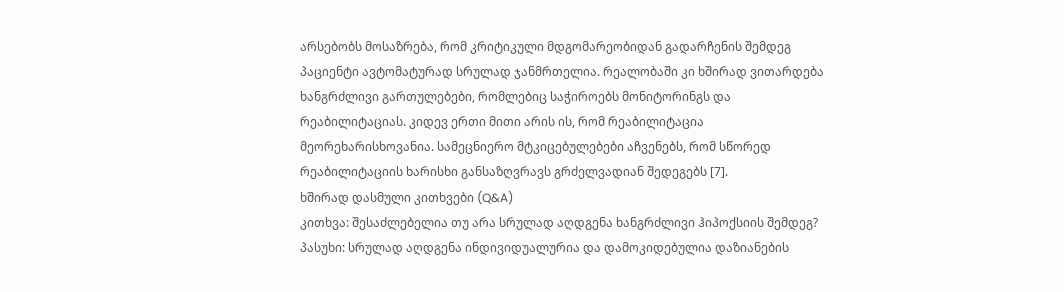არსებობს მოსაზრება, რომ კრიტიკული მდგომარეობიდან გადარჩენის შემდეგ პაციენტი ავტომატურად სრულად ჯანმრთელია. რეალობაში კი ხშირად ვითარდება ხანგრძლივი გართულებები, რომლებიც საჭიროებს მონიტორინგს და რეაბილიტაციას. კიდევ ერთი მითი არის ის, რომ რეაბილიტაცია მეორეხარისხოვანია. სამეცნიერო მტკიცებულებები აჩვენებს, რომ სწორედ რეაბილიტაციის ხარისხი განსაზღვრავს გრძელვადიან შედეგებს [7].
ხშირად დასმული კითხვები (Q&A)
კითხვა: შესაძლებელია თუ არა სრულად აღდგენა ხანგრძლივი ჰიპოქსიის შემდეგ?
პასუხი: სრულად აღდგენა ინდივიდუალურია და დამოკიდებულია დაზიანების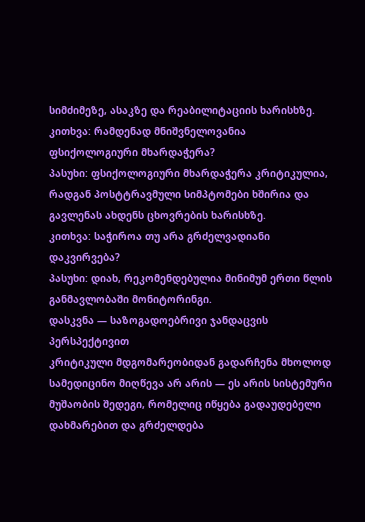სიმძიმეზე, ასაკზე და რეაბილიტაციის ხარისხზე.
კითხვა: რამდენად მნიშვნელოვანია ფსიქოლოგიური მხარდაჭერა?
პასუხი: ფსიქოლოგიური მხარდაჭერა კრიტიკულია, რადგან პოსტტრავმული სიმპტომები ხშირია და გავლენას ახდენს ცხოვრების ხარისხზე.
კითხვა: საჭიროა თუ არა გრძელვადიანი დაკვირვება?
პასუხი: დიახ, რეკომენდებულია მინიმუმ ერთი წლის განმავლობაში მონიტორინგი.
დასკვნა — საზოგადოებრივი ჯანდაცვის პერსპექტივით
კრიტიკული მდგომარეობიდან გადარჩენა მხოლოდ სამედიცინო მიღწევა არ არის — ეს არის სისტემური მუშაობის შედეგი, რომელიც იწყება გადაუდებელი დახმარებით და გრძელდება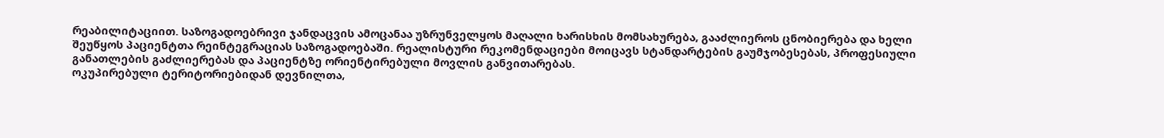რეაბილიტაციით. საზოგადოებრივი ჯანდაცვის ამოცანაა უზრუნველყოს მაღალი ხარისხის მომსახურება, გააძლიეროს ცნობიერება და ხელი შეუწყოს პაციენტთა რეინტეგრაციას საზოგადოებაში. რეალისტური რეკომენდაციები მოიცავს სტანდარტების გაუმჯობესებას, პროფესიული განათლების გაძლიერებას და პაციენტზე ორიენტირებული მოვლის განვითარებას.
ოკუპირებული ტერიტორიებიდან დევნილთა,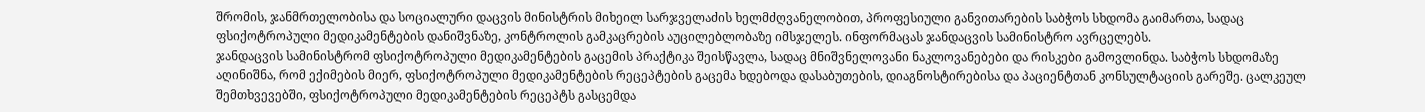შრომის, ჯანმრთელობისა და სოციალური დაცვის მინისტრის მიხეილ სარჯველაძის ხელმძღვანელობით, პროფესიული განვითარების საბჭოს სხდომა გაიმართა, სადაც ფსიქოტროპული მედიკამენტების დანიშვნაზე, კონტროლის გამკაცრების აუცილებლობაზე იმსჯელეს. ინფორმაცას ჯანდაცვის სამინისტრო ავრცელებს.
ჯანდაცვის სამინისტრომ ფსიქოტროპული მედიკამენტების გაცემის პრაქტიკა შეისწავლა, სადაც მნიშვნელოვანი ნაკლოვანებები და რისკები გამოვლინდა. საბჭოს სხდომაზე აღინიშნა, რომ ექიმების მიერ, ფსიქოტროპული მედიკამენტების რეცეპტების გაცემა ხდებოდა დასაბუთების, დიაგნოსტირებისა და პაციენტთან კონსულტაციის გარეშე. ცალკეულ შემთხვევებში, ფსიქოტროპული მედიკამენტების რეცეპტს გასცემდა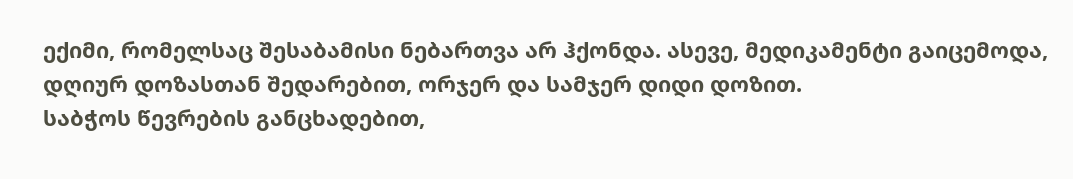ექიმი, რომელსაც შესაბამისი ნებართვა არ ჰქონდა. ასევე, მედიკამენტი გაიცემოდა, დღიურ დოზასთან შედარებით, ორჯერ და სამჯერ დიდი დოზით.
საბჭოს წევრების განცხადებით,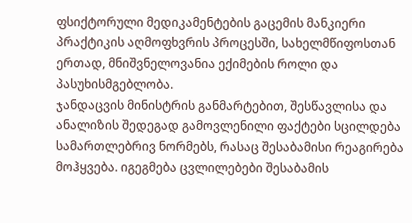ფსიქტორული მედიკამენტების გაცემის მანკიერი პრაქტიკის აღმოფხვრის პროცესში, სახელმწიფოსთან ერთად, მნიშვნელოვანია ექიმების როლი და პასუხისმგებლობა.
ჯანდაცვის მინისტრის განმარტებით, შესწავლისა და ანალიზის შედეგად გამოვლენილი ფაქტები სცილდება სამართლებრივ ნორმებს, რასაც შესაბამისი რეაგირება მოჰყვება. იგეგმება ცვლილებები შესაბამის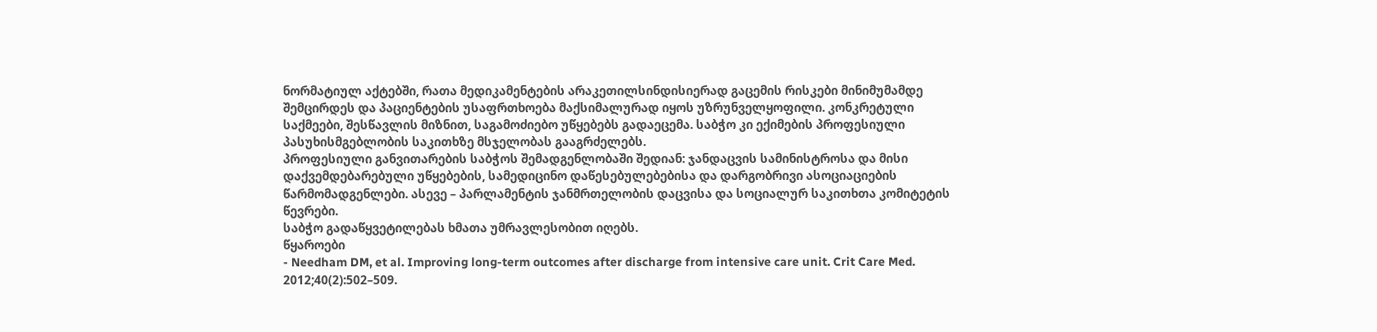ნორმატიულ აქტებში, რათა მედიკამენტების არაკეთილსინდისიერად გაცემის რისკები მინიმუმამდე შემცირდეს და პაციენტების უსაფრთხოება მაქსიმალურად იყოს უზრუნველყოფილი. კონკრეტული საქმეები, შესწავლის მიზნით, საგამოძიებო უწყებებს გადაეცემა. საბჭო კი ექიმების პროფესიული პასუხისმგებლობის საკითხზე მსჯელობას გააგრძელებს.
პროფესიული განვითარების საბჭოს შემადგენლობაში შედიან: ჯანდაცვის სამინისტროსა და მისი დაქვემდებარებული უწყებების, სამედიცინო დაწესებულებებისა და დარგობრივი ასოციაციების წარმომადგენლები. ასევე – პარლამენტის ჯანმრთელობის დაცვისა და სოციალურ საკითხთა კომიტეტის წევრები.
საბჭო გადაწყვეტილებას ხმათა უმრავლესობით იღებს.
წყაროები
- Needham DM, et al. Improving long-term outcomes after discharge from intensive care unit. Crit Care Med. 2012;40(2):502–509.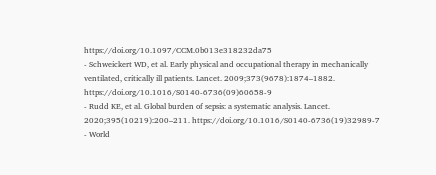https://doi.org/10.1097/CCM.0b013e318232da75
- Schweickert WD, et al. Early physical and occupational therapy in mechanically ventilated, critically ill patients. Lancet. 2009;373(9678):1874–1882. https://doi.org/10.1016/S0140-6736(09)60658-9
- Rudd KE, et al. Global burden of sepsis: a systematic analysis. Lancet. 2020;395(10219):200–211. https://doi.org/10.1016/S0140-6736(19)32989-7
- World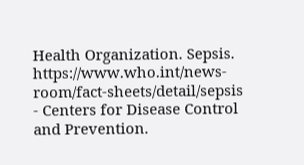Health Organization. Sepsis. https://www.who.int/news-room/fact-sheets/detail/sepsis
- Centers for Disease Control and Prevention.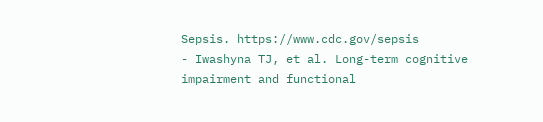Sepsis. https://www.cdc.gov/sepsis
- Iwashyna TJ, et al. Long-term cognitive impairment and functional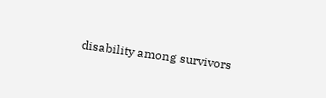disability among survivors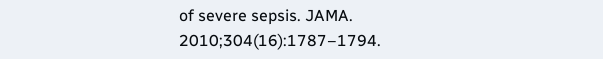of severe sepsis. JAMA. 2010;304(16):1787–1794.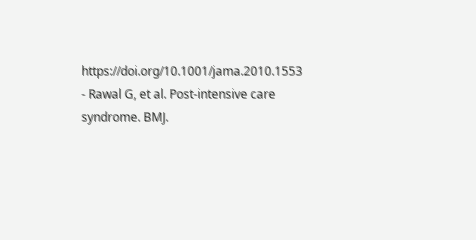https://doi.org/10.1001/jama.2010.1553
- Rawal G, et al. Post-intensive care syndrome. BMJ.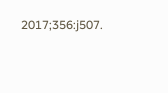2017;356:j507.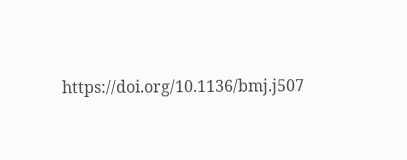https://doi.org/10.1136/bmj.j507